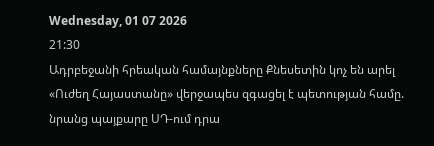Wednesday, 01 07 2026
21:30
Ադրբեջանի հրեական համայնքները Քնեսետին կոչ են արել
«Ուժեղ Հայաստանը» վերջապես զգացել է պետության համը. նրանց պայքարը ՍԴ-ում դրա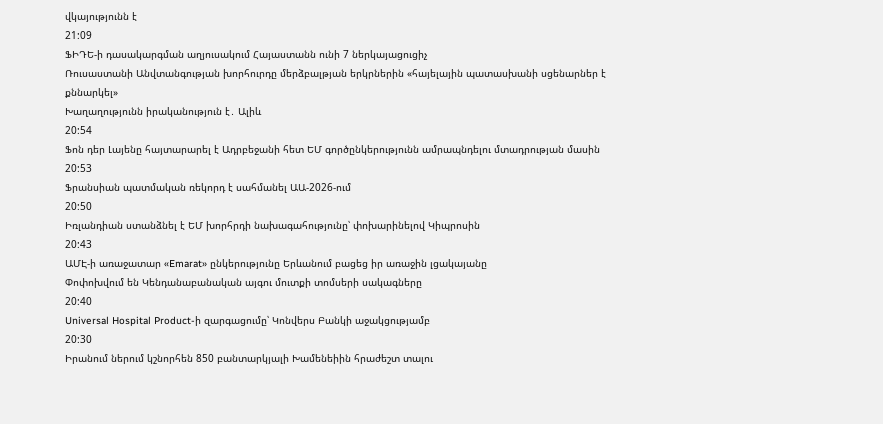վկայությունն է
21:09
ՖԻԴԵ-ի դասակարգման աղյուսակում Հայաստանն ունի 7 ներկայացուցիչ
Ռուսաստանի Անվտանգության խորհուրդը մերձբալթյան երկրներին «հայելային պատասխանի սցենարներ է քննարկել»
Խաղաղությունն իրականություն է․ Ալիև
20:54
Ֆոն դեր Լայենը հայտարարել է Ադրբեջանի հետ ԵՄ գործընկերությունն ամրապնդելու մտադրության մասին
20:53
Ֆրանսիան պատմական ռեկորդ է սահմանել ԱԱ-2026-ում
20:50
Իռլանդիան ստանձնել է ԵՄ խորհրդի նախագահությունը՝ փոխարինելով Կիպրոսին
20:43
ԱՄԷ-ի առաջատար «Emarat» ընկերությունը Երևանում բացեց իր առաջին լցակայանը
Փոփոխվում են Կենդանաբանական այգու մուտքի տոմսերի սակագները
20:40
Universal Hospital Product-ի զարգացումը՝ Կոնվերս Բանկի աջակցությամբ
20:30
Իրանում ներում կշնորհեն 850 բանտարկյալի Խամենեիին հրաժեշտ տալու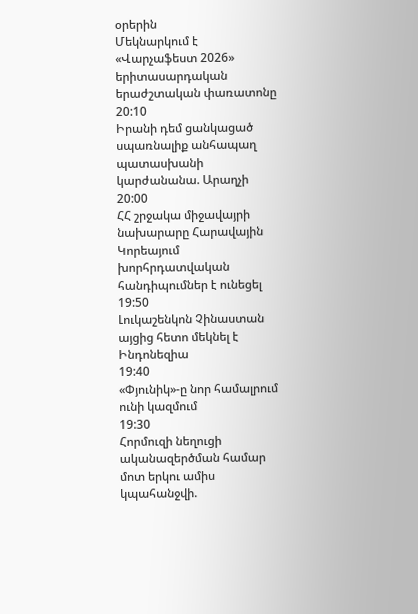օրերին
Մեկնարկում է «Վարչաֆեստ 2026» երիտասարդական երաժշտական փառատոնը
20:10
Իրանի դեմ ցանկացած սպառնալիք անհապաղ պատասխանի կարժանանա. Արաղչի
20:00
ՀՀ շրջակա միջավայրի նախարարը Հարավային Կորեայում խորհրդատվական հանդիպումներ է ունեցել
19:50
Լուկաշենկոն Չինաստան այցից հետո մեկնել է Ինդոնեզիա
19:40
«Փյունիկ»-ը նոր համալրում ունի կազմում
19:30
Հորմուզի նեղուցի ականազերծման համար մոտ երկու ամիս կպահանջվի.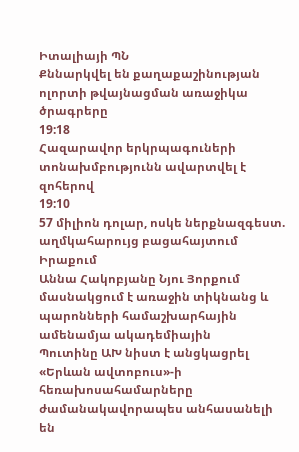Իտալիայի ՊՆ
Քննարկվել են քաղաքաշինության ոլորտի թվայնացման առաջիկա ծրագրերը
19:18
Հազարավոր երկրպագուների տոնախմբությունն ավարտվել է զոհերով
19:10
57 միլիոն դոլար, ոսկե ներքնազգեստ. աղմկահարույց բացահայտում Իրաքում
Աննա Հակոբյանը Նյու Յորքում մասնակցում է առաջին տիկնանց և պարոնների համաշխարհային ամենամյա ակադեմիային
Պուտինը ԱԽ նիստ է անցկացրել
«Երևան ավտոբուս»-ի հեռախոսահամարները ժամանակավորապես անհասանելի են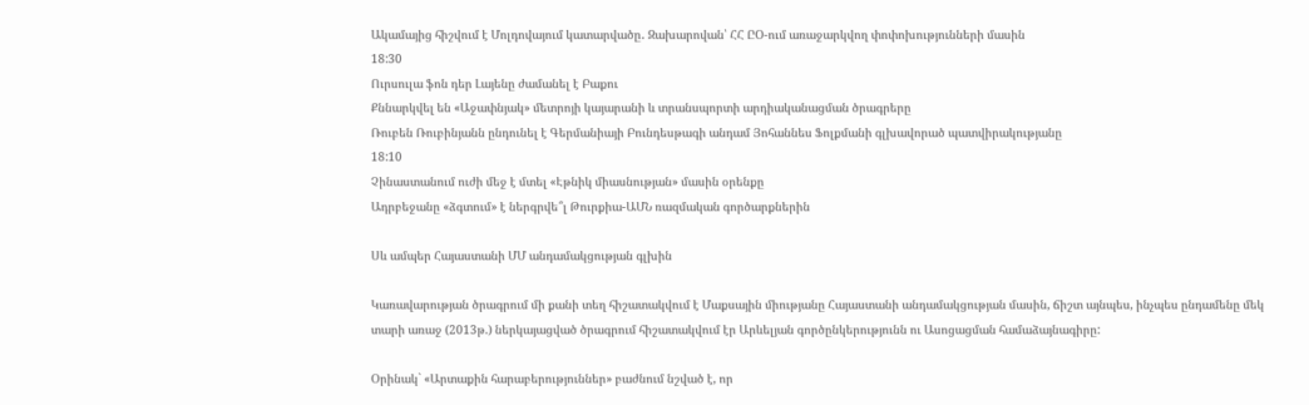Ակամայից հիշվում է Մոլդովայում կատարվածը․ Զախարովան՝ ՀՀ ԸՕ-ում առաջարկվող փոփոխությունների մասին
18:30
Ուրսուլա ֆոն դեր Լայենը ժամանել է Բաքու
Քննարկվել են «Աջափնյակ» մետրոյի կայարանի և տրանսպորտի արդիականացման ծրագրերը
Ռուբեն Ռուբինյանն ընդունել է Գերմանիայի Բունդեսթագի անդամ Յոհաննես Ֆոլքմանի գլխավորած պատվիրակությանը
18:10
Չինաստանում ուժի մեջ է մտել «Էթնիկ միասնության» մասին օրենքը
Ադրբեջանը «ձգտում» է ներգրվե՞լ Թուրքիա-ԱՄՆ ռազմական գործարքներին

Սև ամպեր Հայաստանի ՄՄ անդամակցության գլխին

Կառավարության ծրագրում մի քանի տեղ հիշատակվում է Մաքսային միությանը Հայաստանի անդամակցության մասին, ճիշտ այնպես, ինչպես ընդամենը մեկ տարի առաջ (2013թ.) ներկայացված ծրագրում հիշատակվում էր Արևելյան գործընկերությունն ու Ասոցացման համաձայնագիրը:

Օրինակ` «Արտաքին հարաբերություններ» բաժնում նշված է, որ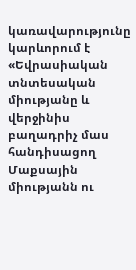կառավարությունը կարևորում է «Եվրասիական տնտեսական միությանը և վերջինիս բաղադրիչ մաս հանդիսացող Մաքսային միությանն ու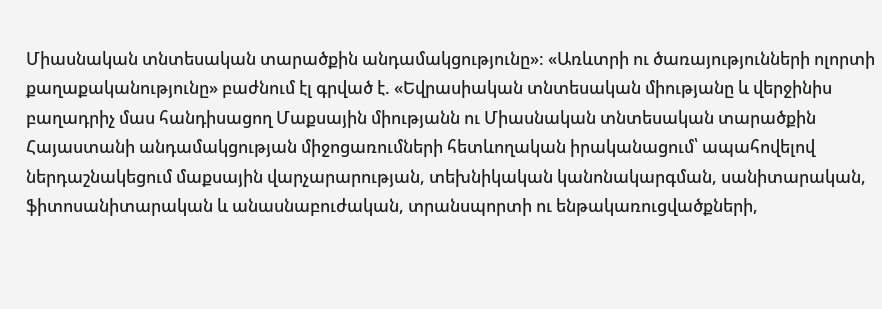Միասնական տնտեսական տարածքին անդամակցությունը»: «Առևտրի ու ծառայությունների ոլորտի քաղաքականությունը» բաժնում էլ գրված է. «Եվրասիական տնտեսական միությանը և վերջինիս բաղադրիչ մաս հանդիսացող Մաքսային միությանն ու Միասնական տնտեսական տարածքին Հայաստանի անդամակցության միջոցառումների հետևողական իրականացում՝ ապահովելով ներդաշնակեցում մաքսային վարչարարության, տեխնիկական կանոնակարգման, սանիտարական, ֆիտոսանիտարական և անասնաբուժական, տրանսպորտի ու ենթակառուցվածքների,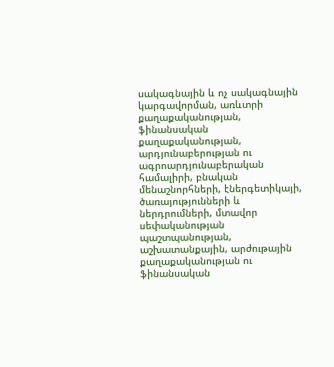սակագնային և ոչ սակագնային կարգավորման, առևտրի քաղաքականության, ֆինանսական քաղաքականության, արդյունաբերության ու ագրոարդյունաբերական համալիրի, բնական մենաշնորհների, էներգետիկայի, ծառայությունների և ներդրումների, մտավոր սեփականության պաշտպանության, աշխատանքային, արժութային քաղաքականության ու ֆինանսական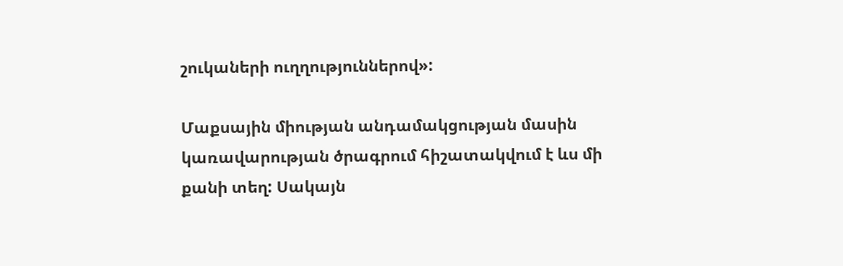շուկաների ուղղություններով»:

Մաքսային միության անդամակցության մասին կառավարության ծրագրում հիշատակվում է ևս մի քանի տեղ: Սակայն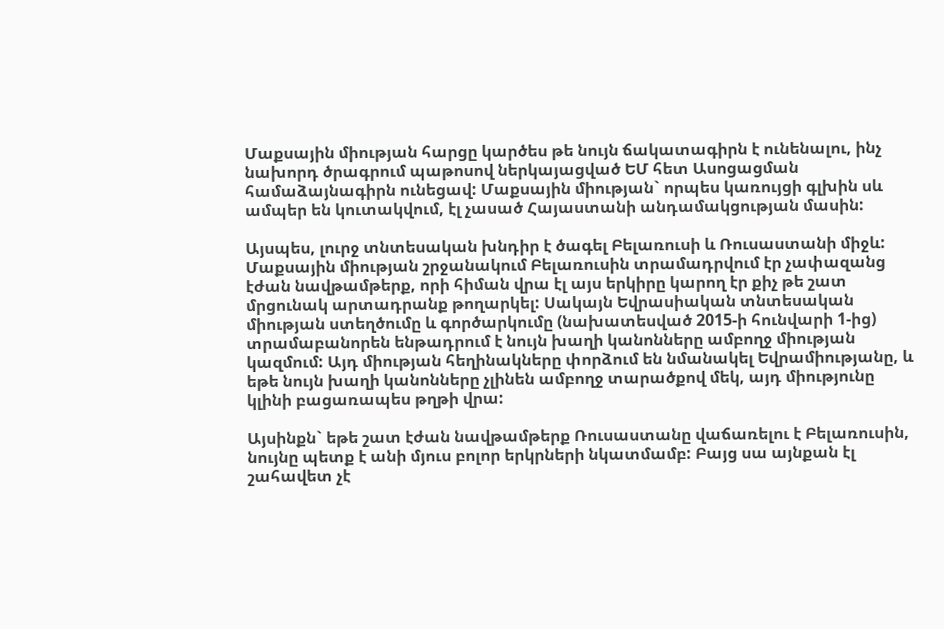Մաքսային միության հարցը կարծես թե նույն ճակատագիրն է ունենալու, ինչ նախորդ ծրագրում պաթոսով ներկայացված ԵՄ հետ Ասոցացման համաձայնագիրն ունեցավ: Մաքսային միության` որպես կառույցի գլխին սև ամպեր են կուտակվում, էլ չասած Հայաստանի անդամակցության մասին:

Այսպես, լուրջ տնտեսական խնդիր է ծագել Բելառուսի և Ռուսաստանի միջև: Մաքսային միության շրջանակում Բելառուսին տրամադրվում էր չափազանց էժան նավթամթերք, որի հիման վրա էլ այս երկիրը կարող էր քիչ թե շատ մրցունակ արտադրանք թողարկել: Սակայն Եվրասիական տնտեսական միության ստեղծումը և գործարկումը (նախատեսված 2015-ի հունվարի 1-ից) տրամաբանորեն ենթադրում է նույն խաղի կանոնները ամբողջ միության կազմում: Այդ միության հեղինակները փորձում են նմանակել Եվրամիությանը, և եթե նույն խաղի կանոնները չլինեն ամբողջ տարածքով մեկ, այդ միությունը կլինի բացառապես թղթի վրա:

Այսինքն` եթե շատ էժան նավթամթերք Ռուսաստանը վաճառելու է Բելառուսին, նույնը պետք է անի մյուս բոլոր երկրների նկատմամբ: Բայց սա այնքան էլ շահավետ չէ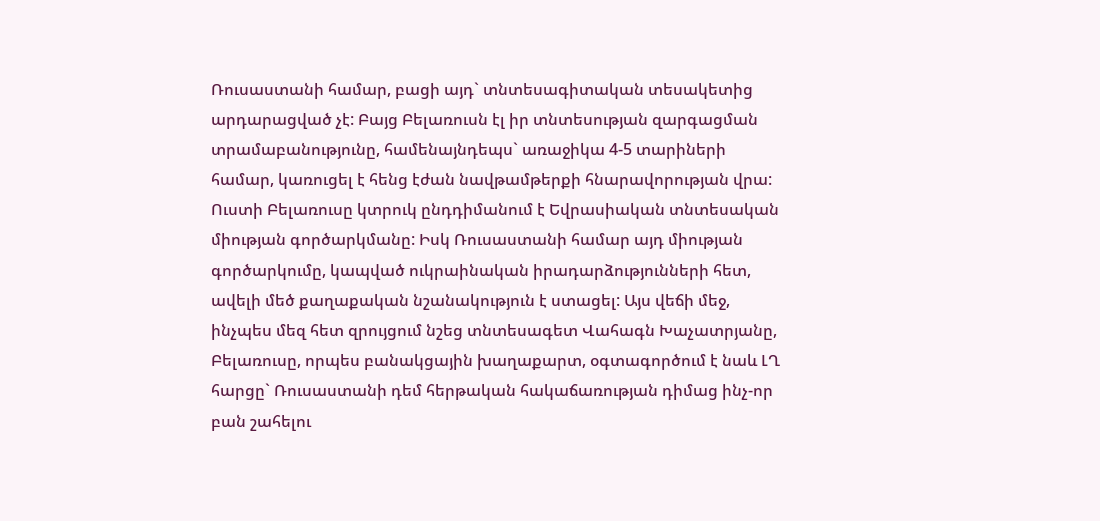Ռուսաստանի համար, բացի այդ` տնտեսագիտական տեսակետից արդարացված չէ: Բայց Բելառուսն էլ իր տնտեսության զարգացման տրամաբանությունը, համենայնդեպս` առաջիկա 4-5 տարիների համար, կառուցել է հենց էժան նավթամթերքի հնարավորության վրա: Ուստի Բելառուսը կտրուկ ընդդիմանում է Եվրասիական տնտեսական միության գործարկմանը: Իսկ Ռուսաստանի համար այդ միության գործարկումը, կապված ուկրաինական իրադարձությունների հետ, ավելի մեծ քաղաքական նշանակություն է ստացել: Այս վեճի մեջ, ինչպես մեզ հետ զրույցում նշեց տնտեսագետ Վահագն Խաչատրյանը, Բելառուսը, որպես բանակցային խաղաքարտ, օգտագործում է նաև ԼՂ հարցը` Ռուսաստանի դեմ հերթական հակաճառության դիմաց ինչ-որ բան շահելու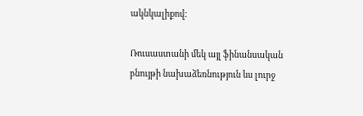ակնկալիքով:

Ռուսաստանի մեկ այլ ֆինանսական բնույթի նախաձեռնություն ևս լուրջ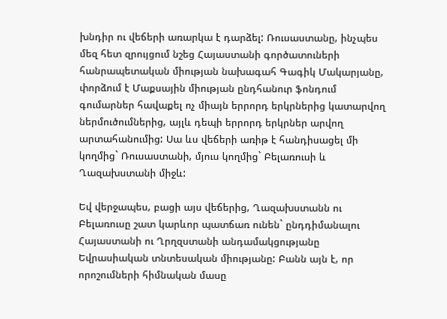խնդիր ու վեճերի առարկա է դարձել: Ռուսաստանը, ինչպես մեզ հետ զրույցում նշեց Հայաստանի գործատուների հանրապետական միության նախագահ Գագիկ Մակարյանը, փորձում է Մաքսային միության ընդհանուր ֆոնդում գումարներ հավաքել ոչ միայն երրորդ երկրներից կատարվող ներմուծումներից, այլև դեպի երրորդ երկրներ արվող արտահանումից: Սա ևս վեճերի առիթ է հանդիսացել մի կողմից` Ռուսաստանի, մյուս կողմից` Բելառուսի և Ղազախստանի միջև:

Եվ վերջապես, բացի այս վեճերից, Ղազախստանն ու Բելառուսը շատ կարևոր պատճառ ունեն` ընդդիմանալու Հայաստանի ու Ղրղզստանի անդամակցությանը Եվրասիական տնտեսական միությանը: Բանն այն է, որ որոշումների հիմնական մասը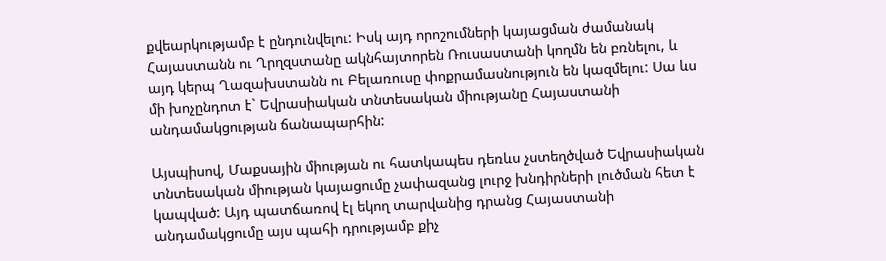քվեարկությամբ է ընդունվելու: Իսկ այդ որոշումների կայացման ժամանակ Հայաստանն ու Ղրղզստանը ակնհայտորեն Ռուսաստանի կողմն են բռնելու, և այդ կերպ Ղազախստանն ու Բելառուսը փոքրամասնություն են կազմելու: Սա ևս մի խոչընդոտ է` Եվրասիական տնտեսական միությանը Հայաստանի անդամակցության ճանապարհին:

Այսպիսով, Մաքսային միության ու հատկապես դեռևս չստեղծված Եվրասիական տնտեսական միության կայացումը չափազանց լուրջ խնդիրների լուծման հետ է կապված: Այդ պատճառով էլ եկող տարվանից դրանց Հայաստանի անդամակցումը այս պահի դրությամբ քիչ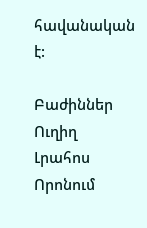հավանական է:

Բաժիններ
Ուղիղ
Լրահոս
Որոնում